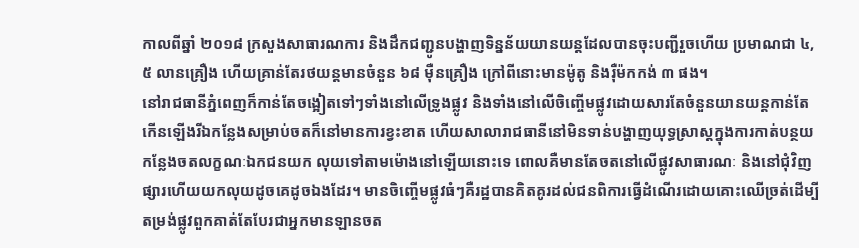កាលពីឆ្នាំ ២០១៨ ក្រសួងសាធារណការ និងដឹកជញ្ជូនបង្ហាញទិន្នន័យយានយន្តដែលបានចុះបញ្ជីរួចហើយ ប្រមាណជា ៤,៥ លានគ្រឿង ហើយគ្រាន់តែរថយន្តមានចំនួន ៦៨ ម៉ឺនគ្រឿង ក្រៅពីនោះមានម៉ូតូ និងរ៉ឺម៉កកង់ ៣ ផង។
នៅរាជធានីភ្នំពេញក៏កាន់តែចង្អៀតទៅៗទាំងនៅលើទ្រូងផ្លូវ និងទាំងនៅលើចិញ្ចើមផ្លូវដោយសារតែចំនួនយានយន្តកាន់តែកើនឡើងរីឯកន្លែងសម្រាប់ចតក៏នៅមានការខ្វះខាត ហើយសាលារាជធានីនៅមិនទាន់បង្ហាញយុទ្ធសា្រស្តក្នុងការកាត់បន្ថយកន្លែងចតលក្ខណៈឯកជនយក លុយទៅតាមម៉ោងនៅឡើយនោះទេ ពោលគឺមានតែចតនៅលើផ្លូវសាធារណៈ និងនៅជុំវិញផ្សារហើយយកលុយដូចគេដូចឯងដែរ។ មានចិញ្ចើមផ្លូវធំៗគឺរដ្ឋបានគិតគូរដល់ជនពិការធ្វើដំណើរដោយគោះឈើច្រត់ដើម្បីតម្រង់ផ្លូវពួកគាត់តែបែរជាអ្នកមានឡានចត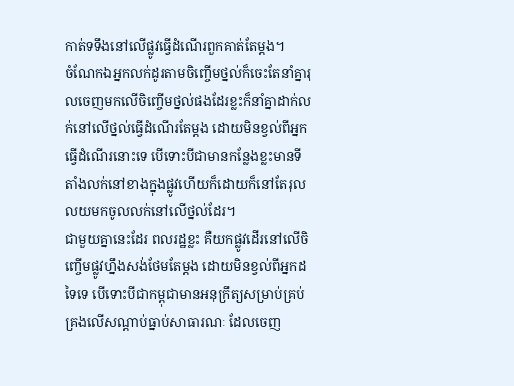កាត់ទទឹងនៅលើផ្លូវធ្វើដំណើរពួកគាត់តែម្តង។
ចំណែកឯអ្នកលក់ដូរតាមចិញ្ចើមថ្នល់ក៏ចេះតែនាំគ្នារុលចេញមកលើចិញ្ចើមថ្នល់ផងដែរខ្លះក៏នាំគ្នាដាក់លក់នៅលើថ្នល់ធ្វើដំណើរតែម្តង ដោយមិនខ្វល់ពីអ្នកធ្វើដំណើរនោះទេ បើទោះបីជាមានកន្លែងខ្លះមានទីតាំងលក់នៅខាងក្នុងផ្លូវហើយក៏ដោយក៏នៅតែរុលលយមកចូលលក់នៅលើថ្នល់ដែរ។
ជាមួយគ្នានេះដែរ ពលរដ្ឋខ្លះ គឺយកផ្លូវដើរនៅលើចិញ្ចើមផ្លូវហ្នឹងសង់ថែមតែម្តង ដោយមិនខ្វល់ពីអ្នកដទៃទេ បើទោះបីជាកម្ពុជាមានអនុក្រឹត្យសម្រាប់គ្រប់គ្រងលើសណ្ដាប់ធ្នាប់សាធារណៈ ដែលចេញ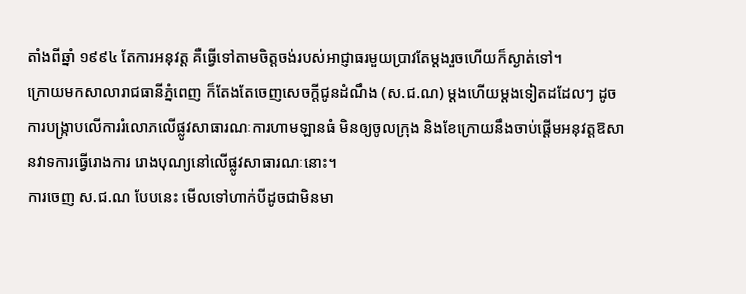តាំងពីឆ្នាំ ១៩៩៤ តែការអនុវត្ត គឺធ្វើទៅតាមចិត្តចង់របស់អាជ្ញាធរមួយប្រាវតែម្តងរួចហើយក៏ស្ងាត់ទៅ។
ក្រោយមកសាលារាជធានីភ្នំពេញ ក៏តែងតែចេញសេចក្តីជូនដំណឹង (ស.ជ.ណ) ម្តងហើយម្តងទៀតដដែលៗ ដូចការបង្ក្រាបលើការរំលោភលើផ្លូវសាធារណៈការហាមឡានធំ មិនឲ្យចូលក្រុង និងខែក្រោយនឹងចាប់ផ្តើមអនុវត្តឱសានវាទការធ្វើរោងការ រោងបុណ្យនៅលើផ្លូវសាធារណៈនោះ។
ការចេញ ស.ជ.ណ បែបនេះ មើលទៅហាក់បីដូចជាមិនមា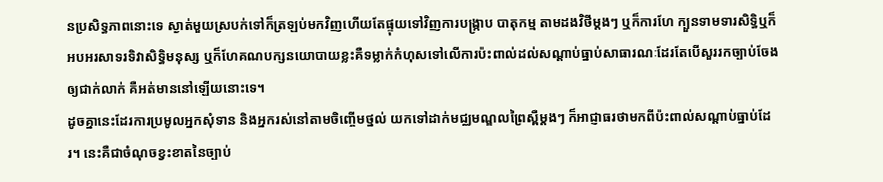នប្រសិទ្ធភាពនោះទេ ស្ងាត់មួយស្របក់ទៅក៏ត្រឡប់មកវិញហើយតែផ្ទុយទៅវិញការបង្ក្រាប បាតុកម្ម តាមដងវិថីម្តងៗ ឬក៏ការហែ ក្បួនទាមទារសិទ្ធិឬក៏អបអរសាទរទិវាសិទ្ធិមនុស្ស ឬក៏ហែគណបក្សនយោបាយខ្លះគឺទម្លាក់កំហុសទៅលើការប៉ះពាល់ដល់សណ្តាប់ធ្នាប់សាធារណៈដែរតែបើសួររកច្បាប់ចែងឲ្យជាក់លាក់ គឺអត់មាននៅឡើយនោះទេ។
ដូចគ្នានេះដែរការប្រមូលអ្នកសុំទាន និងអ្នករស់នៅតាមចិញ្ចើមថ្នល់ យកទៅដាក់មជ្ឈមណ្ឌលព្រៃស្ពឺម្តងៗ ក៏អាជ្ញាធរថាមកពីប៉ះពាល់សណ្តាប់ធ្នាប់ដែរ។ នេះគឺជាចំណុចខ្វះខាតនៃច្បាប់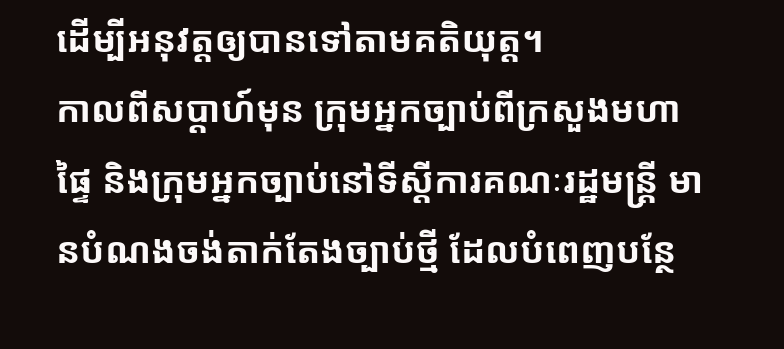ដើម្បីអនុវត្តឲ្យបានទៅតាមគតិយុត្ត។
កាលពីសប្តាហ៍មុន ក្រុមអ្នកច្បាប់ពីក្រសួងមហាផ្ទៃ និងក្រុមអ្នកច្បាប់នៅទីស្តីការគណៈរដ្ឋមន្ត្រី មានបំណងចង់តាក់តែងច្បាប់ថ្មី ដែលបំពេញបន្ថែ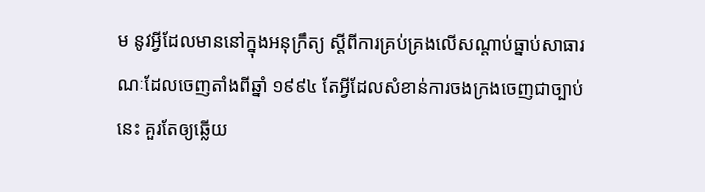ម នូវអ្វីដែលមាននៅក្នុងអនុក្រឹត្យ ស្តីពីការគ្រប់គ្រងលើសណ្ដាប់ធ្នាប់សាធារណៈដែលចេញតាំងពីឆ្នាំ ១៩៩៤ តែអ្វីដែលសំខាន់ការចងក្រងចេញជាច្បាប់នេះ គួរតែឲ្យឆ្លើយ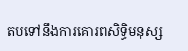តបទៅនឹងការគោរពសិទ្ធិមនុស្ស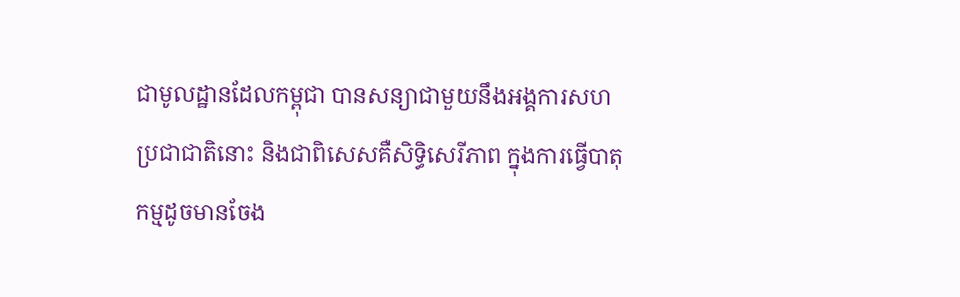ជាមូលដ្ឋានដែលកម្ពុជា បានសន្យាជាមួយនឹងអង្គការសហប្រជាជាតិនោះ និងជាពិសេសគឺសិទ្ធិសេរីភាព ក្នុងការធ្វើបាតុកម្មដូចមានចែង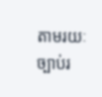តាមរយៈច្បាប់រ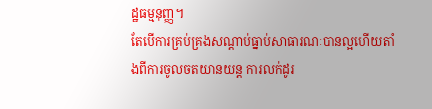ដ្ឋធម្មនុញ្ញ។
តែបើការគ្រប់គ្រងសណ្តាប់ធ្នាប់សាធារណៈបានល្អហើយតាំងពីការចូលចតយានយន្ត ការលក់ដូរ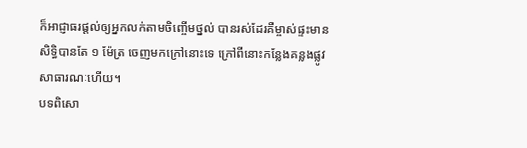ក៏អាជ្ញាធរផ្តល់ឲ្យអ្នកលក់តាមចិញ្ចើមថ្នល់ បានរស់ដែរគឺម្ចាស់ផ្ទះមានសិទ្ធិបានតែ ១ ម៉ែត្រ ចេញមកក្រៅនោះទេ ក្រៅពីនោះកន្លែងគន្លងផ្លូវសាធារណៈហើយ។
បទពិសោ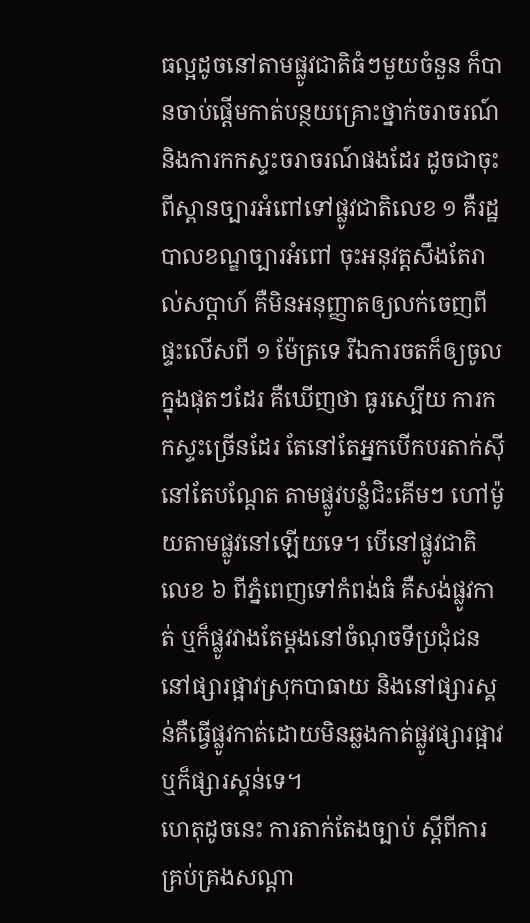ធល្អដូចនៅតាមផ្លូវជាតិធំៗមួយចំនួន ក៏បានចាប់ផ្តើមកាត់បន្ថយគ្រោះថ្នាក់ចរាចរណ៍ និងការកកស្ទះចរាចរណ៍ផងដែរ ដូចជាចុះពីស្ពានច្បារអំពៅទៅផ្លូវជាតិលេខ ១ គឺរដ្ឋបាលខណ្ឌច្បារអំពៅ ចុះអនុវត្តសឹងតែរាល់សប្តាហ៍ គឺមិនអនុញ្ញាតឲ្យលក់ចេញពីផ្ទះលើសពី ១ ម៉ែត្រទេ រីឯការចតក៏ឲ្យចូលក្នុងផុតៗដែរ គឺឃើញថា ធូរស្បើយ ការកកស្ទះច្រើនដែរ តែនៅតែអ្នកបើកបរតាក់ស៊ីនៅតែបណ្តែត តាមផ្លូវបន្លំជិះគើមៗ ហៅម៉ូយតាមផ្លូវនៅឡើយទេ។ បើនៅផ្លូវជាតិលេខ ៦ ពីភ្នំពេញទៅកំពង់ធំ គឺសង់ផ្លូវកាត់ ឬក៏ផ្លូវវាងតែម្តងនៅចំណុចទីប្រជុំជននៅផ្សារផ្អាវស្រុកបាធាយ និងនៅផ្សារស្គន់គឺធ្វើផ្លូវកាត់ដោយមិនឆ្លងកាត់ផ្លូវផ្សារផ្អាវ ឬក៏ផ្សារស្គន់ទេ។
ហេតុដូចនេះ ការតាក់តែងច្បាប់ ស្តីពីការគ្រប់គ្រងសណ្តា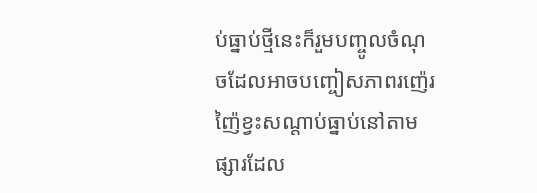ប់ធ្នាប់ថ្មីនេះក៏រួមបញ្ចូលចំណុចដែលអាចបញ្ចៀសភាពរញ៉េរញ៉ៃខ្វះសណ្តាប់ធ្នាប់នៅតាម ផ្សារដែល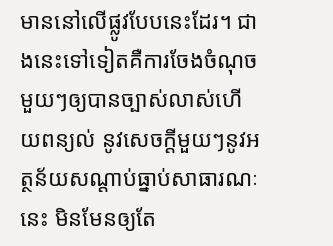មាននៅលើផ្លូវបែបនេះដែរ។ ជាងនេះទៅទៀតគឺការចែងចំណុចមួយៗឲ្យបានច្បាស់លាស់ហើយពន្យល់ នូវសេចក្តីមួយៗនូវអត្ថន័យសណ្តាប់ធ្នាប់សាធារណៈនេះ មិនមែនឲ្យតែ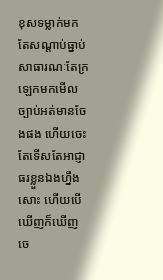ខុសទម្លាក់មកតែសណ្តាប់ធ្នាប់សាធារណៈតែក្រឡេកមកមើលច្បាប់អត់មានចែងផង ហើយចេះតែទើសតែអាជ្ញាធរខ្លួនឯងហ្នឹងសោះ ហើយបើឃើញក៏ឃើញចេ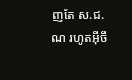ញតែ ស.ជ.ណ រហូតអ៊ីចឹ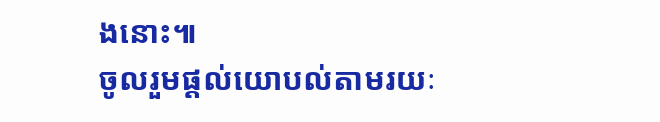ងនោះ៕
ចូលរួមផ្តល់យោបល់តាមរយៈ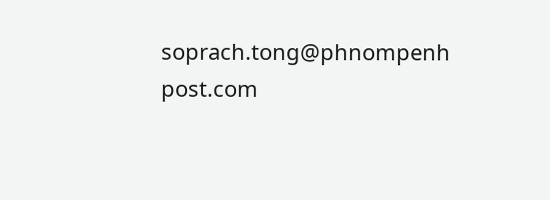soprach.tong@phnompenh
post.com